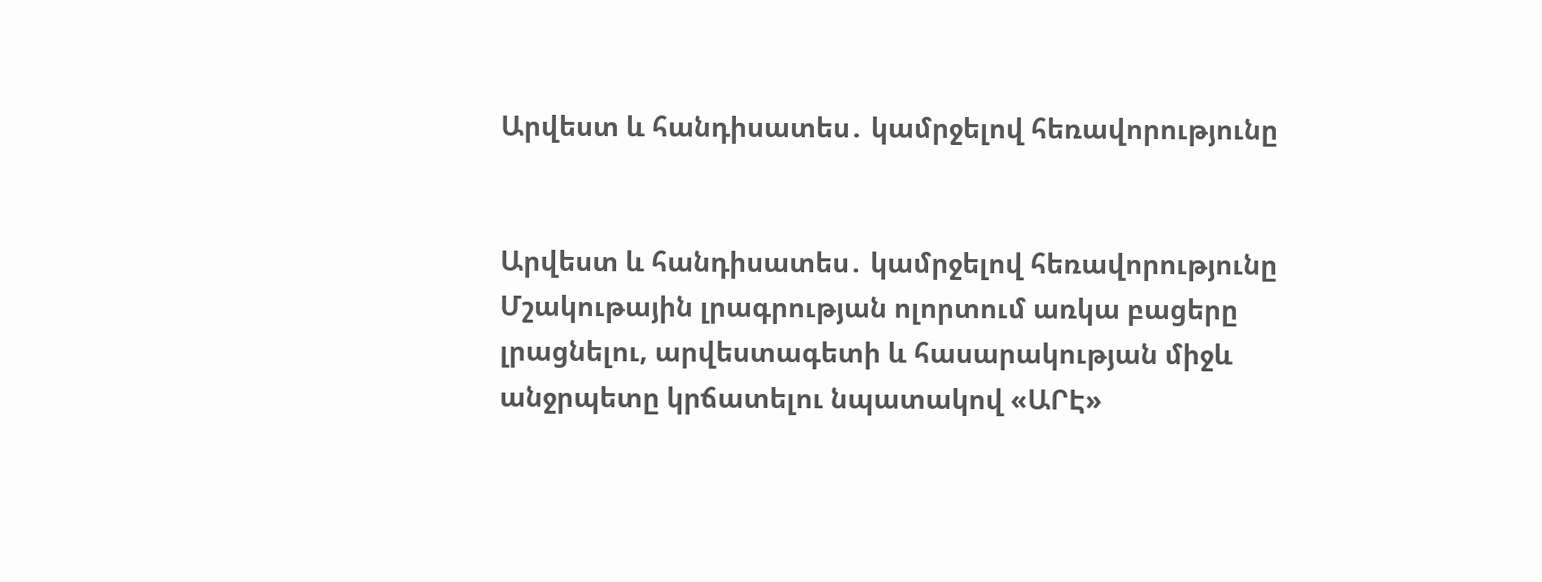Արվեստ և հանդիսատես․ կամրջելով հեռավորությունը


Արվեստ և հանդիսատես․ կամրջելով հեռավորությունը
Մշակութային լրագրության ոլորտում առկա բացերը լրացնելու, արվեստագետի և հասարակության միջև անջրպետը կրճատելու նպատակով «ԱՐԷ»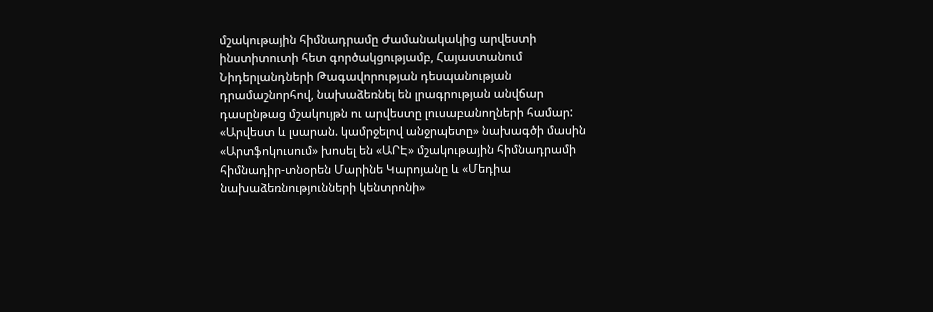մշակութային հիմնադրամը Ժամանակակից արվեստի ինստիտուտի հետ գործակցությամբ, Հայաստանում Նիդերլանդների Թագավորության դեսպանության դրամաշնորհով, նախաձեռնել են լրագրության անվճար դասընթաց մշակույթն ու արվեստը լուսաբանողների համար: «Արվեստ և լսարան. կամրջելով անջրպետը» նախագծի մասին «Արտֆոկուսում» խոսել են «ԱՐԷ» մշակութային հիմնադրամի հիմնադիր-տնօրեն Մարինե Կարոյանը և «Մեդիա նախաձեռնությունների կենտրոնի»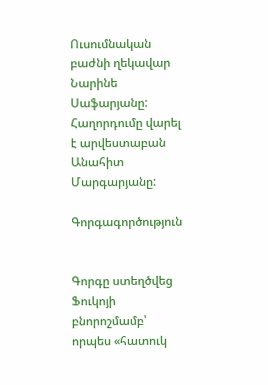Ուսումնական բաժնի ղեկավար Նարինե Սաֆարյանը: Հաղորդումը վարել է արվեստաբան Անահիտ Մարգարյանը:

Գորգագործություն


Գորգը ստեղծվեց Ֆուկոյի բնորոշմամբ՝ որպես «հատուկ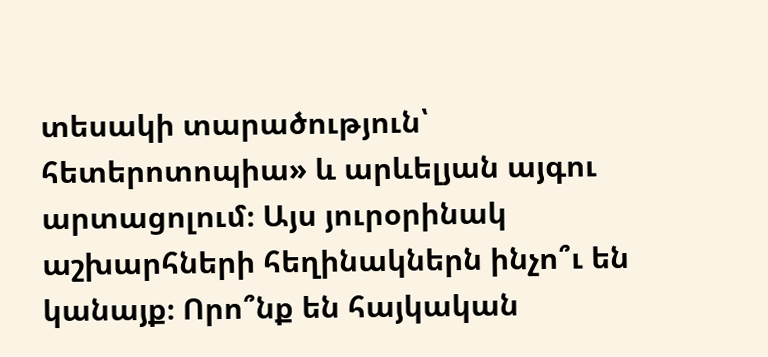տեսակի տարածություն՝ հետերոտոպիա» և արևելյան այգու արտացոլում։ Այս յուրօրինակ աշխարհների հեղինակներն ինչո՞ւ են կանայք։ Որո՞նք են հայկական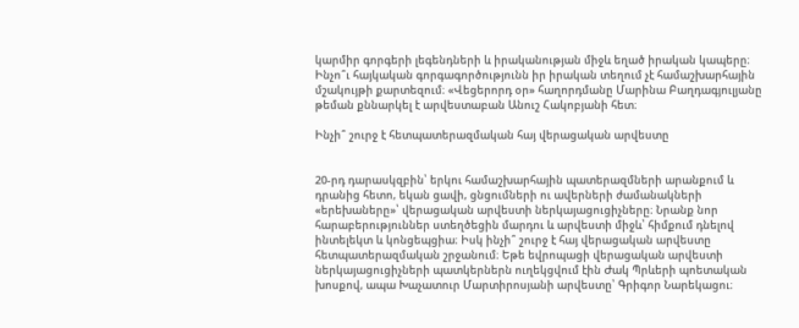կարմիր գորգերի լեգենդների և իրականության միջև եղած իրական կապերը։ Ինչո՞ւ հայկական գորգագործությունն իր իրական տեղում չէ համաշխարհային մշակույթի քարտեզում։ «Վեցերորդ օր» հաղորդմանը Մարինա Բաղդագյուլյանը թեման քննարկել է արվեստաբան Անուշ Հակոբյանի հետ։

Ինչի՞ շուրջ է հետպատերազմական հայ վերացական արվեստը


20-րդ դարասկզբին՝ երկու համաշխարհային պատերազմների արանքում և դրանից հետո, եկան ցավի, ցնցումների ու ավերների ժամանակների «երեխաները»՝ վերացական արվեստի ներկայացուցիչները։ Նրանք նոր հարաբերություններ ստեղծեցին մարդու և արվեստի միջև՝ հիմքում դնելով ինտելեկտ և կոնցեպցիա։ Իսկ ինչի՞ շուրջ է հայ վերացական արվեստը հետպատերազմական շրջանում։ Եթե եվրոպացի վերացական արվեստի ներկայացուցիչների պատկերներն ուղեկցվում էին Ժակ Պրևերի պոետական խոսքով, ապա Խաչատուր Մարտիրոսյանի արվեստը՝ Գրիգոր Նարեկացու։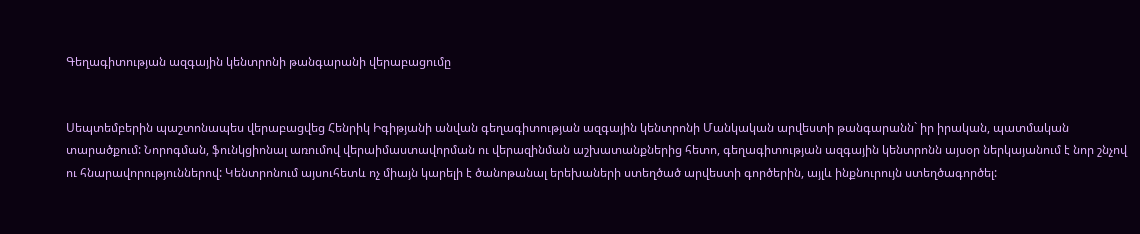Գեղագիտության ազգային կենտրոնի թանգարանի վերաբացումը


Սեպտեմբերին պաշտոնապես վերաբացվեց Հենրիկ Իգիթյանի անվան գեղագիտության ազգային կենտրոնի Մանկական արվեստի թանգարանն` իր իրական, պատմական տարածքում: Նորոգման, ֆունկցիոնալ առումով վերաիմաստավորման ու վերազինման աշխատանքներից հետո, գեղագիտության ազգային կենտրոնն այսօր ներկայանում է նոր շնչով ու հնարավորություններով: Կենտրոնում այսուհետև ոչ միայն կարելի է ծանոթանալ երեխաների ստեղծած արվեստի գործերին, այլև ինքնուրույն ստեղծագործել: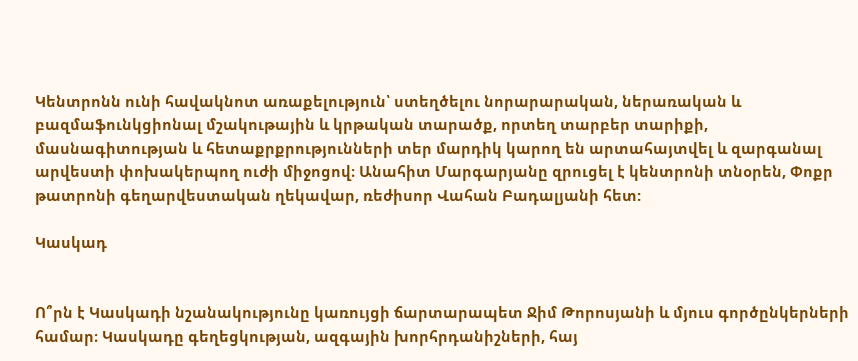Կենտրոնն ունի հավակնոտ առաքելություն՝ ստեղծելու նորարարական, ներառական և բազմաֆունկցիոնալ մշակութային և կրթական տարածք, որտեղ տարբեր տարիքի, մասնագիտության և հետաքրքրությունների տեր մարդիկ կարող են արտահայտվել և զարգանալ արվեստի փոխակերպող ուժի միջոցով։ Անահիտ Մարգարյանը զրուցել է կենտրոնի տնօրեն, Փոքր թատրոնի գեղարվեստական ղեկավար, ռեժիսոր Վահան Բադալյանի հետ:

Կասկադ


Ո՞րն է Կասկադի նշանակությունը կառույցի ճարտարապետ Ջիմ Թորոսյանի և մյուս գործընկերների համար։ Կասկադը գեղեցկության, ազգային խորհրդանիշների, հայ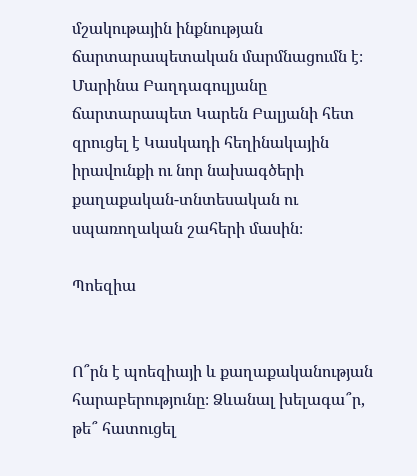մշակութային ինքնության ճարտարապետական մարմնացումն է։ Մարինա Բաղդագուլյանը ճարտարապետ Կարեն Բալյանի հետ զրուցել է Կասկադի հեղինակային իրավունքի ու նոր նախագծերի քաղաքական-տնտեսական ու սպառողական շահերի մասին։

Պոեզիա


Ո՞րն է պոեզիայի և քաղաքականության հարաբերությունը։ Ձևանալ խելագա՞ր, թե՞ հատուցել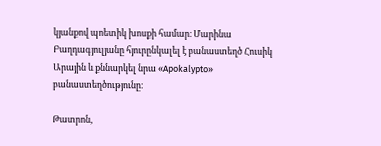կյանքով պոետիկ խոսքի համար։ Մարինա Բաղդագյուլյանը հյուրընկալել է բանաստեղծ Հուսիկ Արային և քննարկել նրա «Apokalypto» բանաստեղծությունը։

Թատրոն,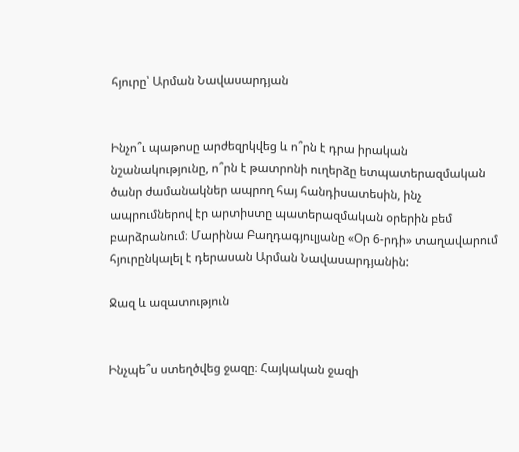հյուրը՝ Արման Նավասարդյան


Ինչո՞ւ պաթոսը արժեզրկվեց և ո՞րն է դրա իրական նշանակությունը, ո՞րն է թատրոնի ուղերձը ետպատերազմական ծանր ժամանակներ ապրող հայ հանդիսատեսին, ինչ ապրումներով էր արտիստը պատերազմական օրերին բեմ բարձրանում։ Մարինա Բաղդագյուլյանը «Օր 6-րդի» տաղավարում հյուրընկալել է դերասան Արման Նավասարդյանին:

Ջազ և ազատություն


Ինչպե՞ս ստեղծվեց ջազը։ Հայկական ջազի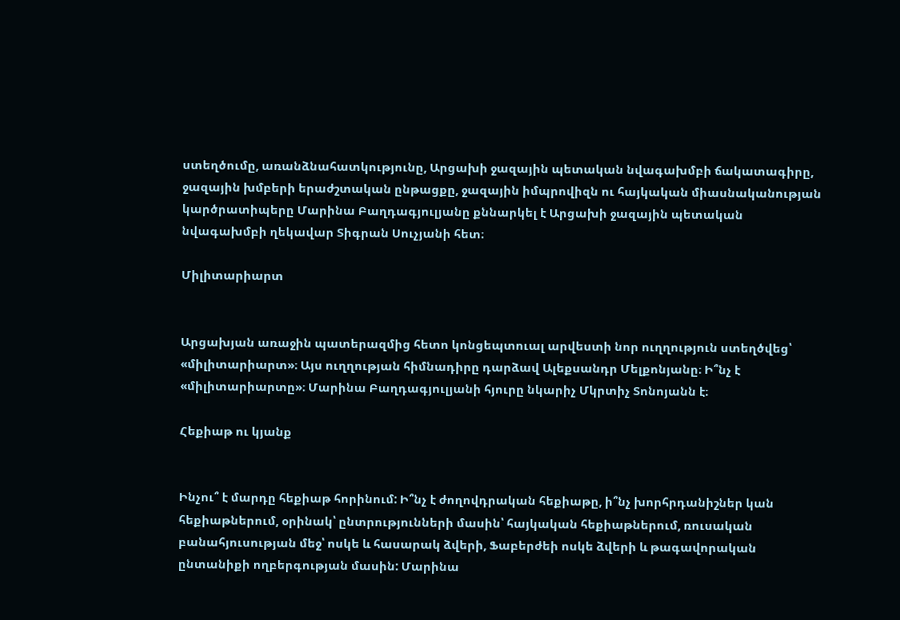ստեղծումը, առանձնահատկությունը, Արցախի ջազային պետական նվագախմբի ճակատագիրը, ջազային խմբերի երաժշտական ընթացքը, ջազային իմպրովիզն ու հայկական միասնականության կարծրատիպերը Մարինա Բաղդագյուլյանը քննարկել է Արցախի ջազային պետական նվագախմբի ղեկավար Տիգրան Սուչյանի հետ։

Միլիտարիարտ


Արցախյան առաջին պատերազմից հետո կոնցեպտուալ արվեստի նոր ուղղություն ստեղծվեց՝ «միլիտարիարտ»։ Այս ուղղության հիմնադիրը դարձավ Ալեքսանդր Մելքոնյանը։ Ի՞նչ է «միլիտարիարտը»։ Մարինա Բաղդագյուլյանի հյուրը նկարիչ Մկրտիչ Տոնոյանն է։

Հեքիաթ ու կյանք


Ինչու՞ է մարդը հեքիաթ հորինում: Ի՞նչ է ժողովդրական հեքիաթը, ի՞նչ խորհրդանիշներ կան հեքիաթներում, օրինակ՝ ընտրությունների մասին՝ հայկական հեքիաթներում, ռուսական բանահյուսության մեջ՝ ոսկե և հասարակ ձվերի, Ֆաբերժեի ոսկե ձվերի և թագավորական ընտանիքի ողբերգության մասին: Մարինա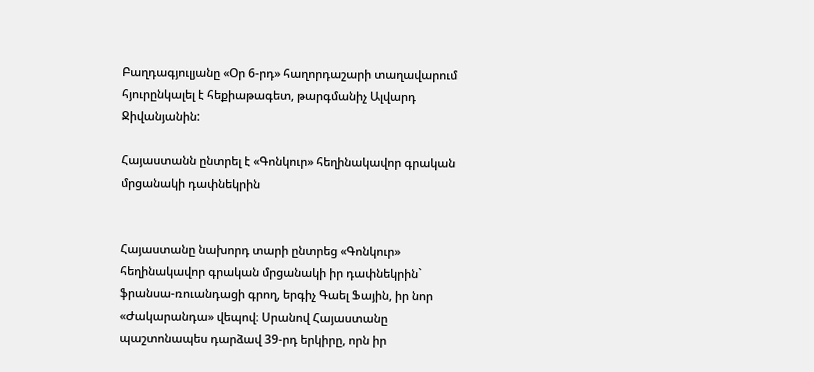Բաղդագյուլյանը «Օր 6-րդ» հաղորդաշարի տաղավարում հյուրընկալել է հեքիաթագետ, թարգմանիչ Ալվարդ Ջիվանյանին:

Հայաստանն ընտրել է «Գոնկուր» հեղինակավոր գրական մրցանակի դափնեկրին


Հայաստանը նախորդ տարի ընտրեց «Գոնկուր» հեղինակավոր գրական մրցանակի իր դափնեկրին` ֆրանսա-ռուանդացի գրող, երգիչ Գաել Ֆային, իր նոր «Ժակարանդա» վեպով։ Սրանով Հայաստանը պաշտոնապես դարձավ 39-րդ երկիրը, որն իր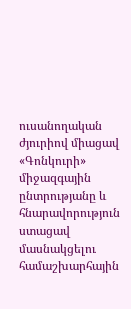ուսանողական ժյուրիով միացավ «Գոնկուրի» միջազգային ընտրությանը և հնարավորություն ստացավ մասնակցելու համաշխարհային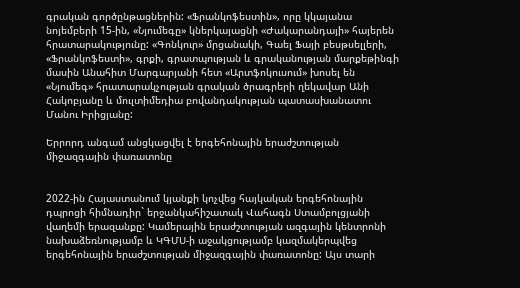գրական գործընթացներին: «Ֆրանկոֆեստին», որը կկայանա նոյեմբերի 15-ին, «Նյումեգը» կներկայացնի «Ժակարանդայի» հայերեն հրատարակությունը: «Գոնկուր» մրցանակի, Գաել Ֆայի բեսթսելլերի, «Ֆրանկոֆեստի», գրքի, գրատպության և գրականության մարքեթինգի մասին Անահիտ Մարգարյանի հետ «Արտֆոկուսում» խոսել են «Նյումեգ» հրատարակչության գրական ծրագրերի ղեկավար Անի Հակոբյանը և մուլտիմեդիա բովանդակության պատասխանատու Մանու Իրիցյանը:

Երրորդ անգամ անցկացվել է երգեհոնային երաժշտության միջազգային փառատոնը


2022-ին Հայաստանում կյանքի կոչվեց հայկական երգեհոնային դպրոցի հիմնադիր` երջանկահիշատակ Վահագն Ստամբոլցյանի վաղեմի երազանքը: Կամերային երաժշտության ազգային կենտրոնի նախաձեռնությամբ և ԿԳՄՍ-ի աջակցությամբ կազմակերպվեց երգեհոնային երաժշտության միջազգային փառատոնը: Այս տարի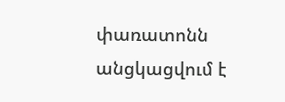փառատոնն անցկացվում է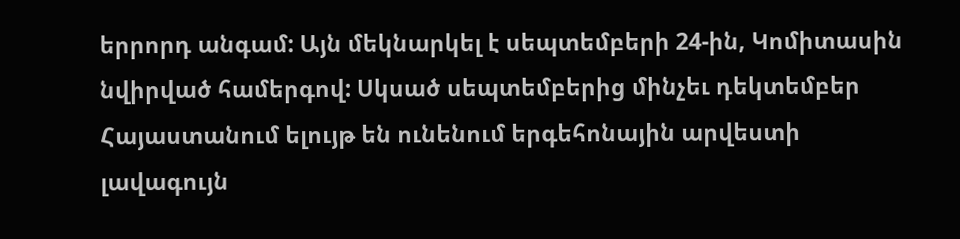երրորդ անգամ: Այն մեկնարկել է սեպտեմբերի 24-ին, Կոմիտասին նվիրված համերգով: Սկսած սեպտեմբերից մինչեւ դեկտեմբեր Հայաստանում ելույթ են ունենում երգեհոնային արվեստի լավագույն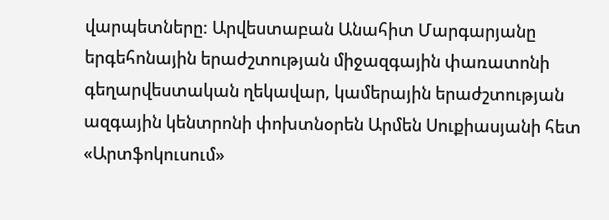վարպետները: Արվեստաբան Անահիտ Մարգարյանը երգեհոնային երաժշտության միջազգային փառատոնի գեղարվեստական ղեկավար, կամերային երաժշտության ազգային կենտրոնի փոխտնօրեն Արմեն Սուքիասյանի հետ «Արտֆոկուսում»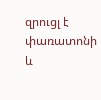զրուցլ է փառատոնի և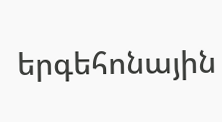երգեհոնային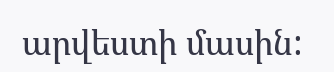արվեստի մասին: